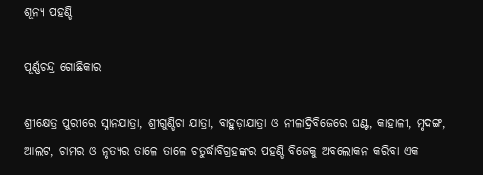ଶୂନ୍ୟ ପହଣ୍ଡି

ପୂର୍ଣ୍ଣଚନ୍ଦ୍ର ଗୋଛିକାର

ଶ୍ରୀକ୍ଷେତ୍ର ପୁରୀରେ ସ୍ନାନଯାତ୍ରା, ଶ୍ରୀଗୁଣ୍ଡିଚା ଯାତ୍ରା, ବାହୁଡ଼ାଯାତ୍ରା ଓ ନୀଳାଦ୍ରିବିଜେରେ ଘଣ୍ଟ, କାହାଳୀ, ମୃଦଙ୍ଗ, ଆଲଟ, ଚାମର ଓ ନୃତ୍ୟର ତାଳେ ତାଳେ ଚତୁର୍ଦ୍ଧାବିଗ୍ରହଙ୍କର ପହଣ୍ଡି ବିଜେକୁ ଅବଲୋକନ କରିବା ଏକ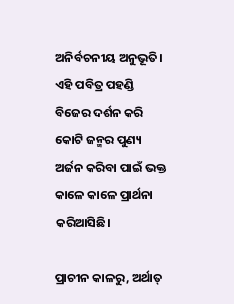ଅନିର୍ବଚନୀୟ ଅନୁଭୂତି। ଏହି ପବିତ୍ର ପହଣ୍ଡି ବିଜେର ଦର୍ଶନ କରି କୋଟି ଜନ୍ମର ପୁଣ୍ୟ ଅର୍ଜନ କରିବା ପାଇଁ ଭକ୍ତ କାଳେ କାଳେ ପ୍ରାର୍ଥନା କରିଆସିଛି।

ପ୍ରାଚୀନ କାଳରୁ, ଅର୍ଥାତ୍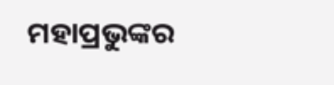ମହାପ୍ରଭୁଙ୍କର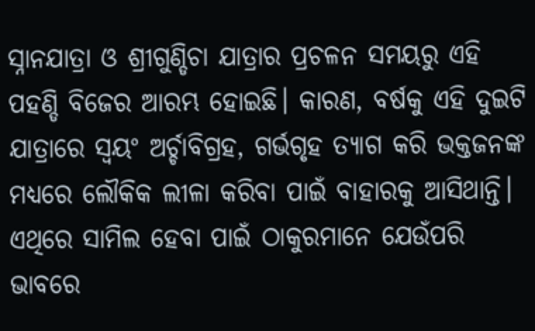ସ୍ନାନଯାତ୍ରା ଓ ଶ୍ରୀଗୁଣ୍ଡିଚା ଯାତ୍ରାର ପ୍ରଚଳନ ସମୟରୁ ଏହି ପହଣ୍ଡି ବିଜେର ଆରମ୍ଭ ହୋଇଛି। କାରଣ, ବର୍ଷକୁ ଏହି ଦୁଇଟି ଯାତ୍ରାରେ ସ୍ୱୟଂ ଅର୍ଚ୍ଚାବିଗ୍ରହ, ଗର୍ଭଗୃହ ତ୍ୟାଗ କରି ଭକ୍ତଜନଙ୍କ ମଧ୍ୟରେ ଲୌକିକ ଲୀଳା କରିବା ପାଇଁ ବାହାରକୁ ଆସିଥାନ୍ତି। ଏଥିରେ ସାମିଲ ହେବା ପାଇଁ ଠାକୁରମାନେ ଯେଉଁପରି ଭାବରେ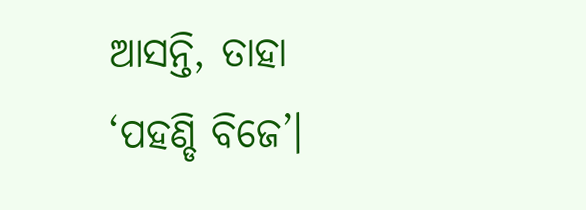ଆସନ୍ତି, ତାହା ‘ପହଣ୍ଡି ବିଜେ’।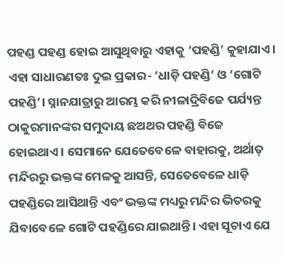ପହଣ୍ଡ ପହଣ୍ଡ ହୋଇ ଆସୁଥିବାରୁ ଏହାକୁ ‘ପହଣ୍ଡି’ କୁହାଯାଏ। ଏହା ସାଧାରଣତଃ ଦୁଇ ପ୍ରକାର- ‘ଧାଡ଼ି ପହଣ୍ଡି’ ଓ ‘ଗୋଟି ପହଣ୍ଡି’। ସ୍ନାନଯାତ୍ରାରୁ ଆରମ୍ଭ କରି ନୀଳାଦ୍ରିବିଜେ ପର୍ଯ୍ୟନ୍ତ ଠାକୁରମାନଙ୍କର ସମୁଦାୟ ଛଅଥର ପହଣ୍ଡି ବିଜେ ହୋଇଥାଏ। ସେମାନେ ଯେତେବେଳେ ବାହାରକୁ, ଅର୍ଥାତ୍ ମନ୍ଦିରରୁ ଭକ୍ତଙ୍କ ମେଳକୁ ଆସନ୍ତି, ସେତେବେଳେ ଧାଡ଼ି ପହଣ୍ଡିରେ ଆସିଥାନ୍ତି ଏବଂ ଭକ୍ତଙ୍କ ମଧ୍ୟରୁ ମନ୍ଦିର ଭିତରକୁ ଯିବାବେଳେ ଗୋଟି ପହଣ୍ଡିରେ ଯାଇଥାନ୍ତି। ଏହା ସୂଚାଏ ଯେ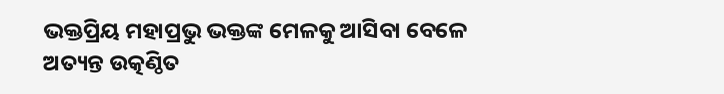ଭକ୍ତପ୍ରିୟ ମହାପ୍ରଭୁ ଭକ୍ତଙ୍କ ମେଳକୁ ଆସିବା ବେଳେ ଅତ୍ୟନ୍ତ ଉତ୍କଣ୍ଠିତ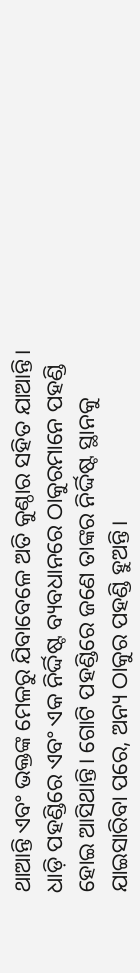ଥାଆନ୍ତି ଏବଂ ଭକ୍ତଙ୍କ ମେଳରୁ ଯିବାବେଳେ ଅତି କୁଣ୍ଠାର ସହିତ ଯାଆନ୍ତି।
ଧାଡ଼ି ପହଣ୍ଡିରେ ଏବଂ ଏକ ନିର୍ଦ୍ଦିଷ୍ଟ ବ୍ୟବଧାନରେ ଠାକୁରମାନେ ପହଣ୍ଡି ହୋଇ ଆସିଥାନ୍ତି। ଗୋଟି ପହଣ୍ଡିରେ ଜଣେ ତାଙ୍କର ନିର୍ଦ୍ଦିଷ୍ଟ ସ୍ଥାନକୁ ଯାଇସାରିବା ପରେ, ଅନ୍ୟ ଠାକୁର ପହଣ୍ଡି ହୁଅନ୍ତି।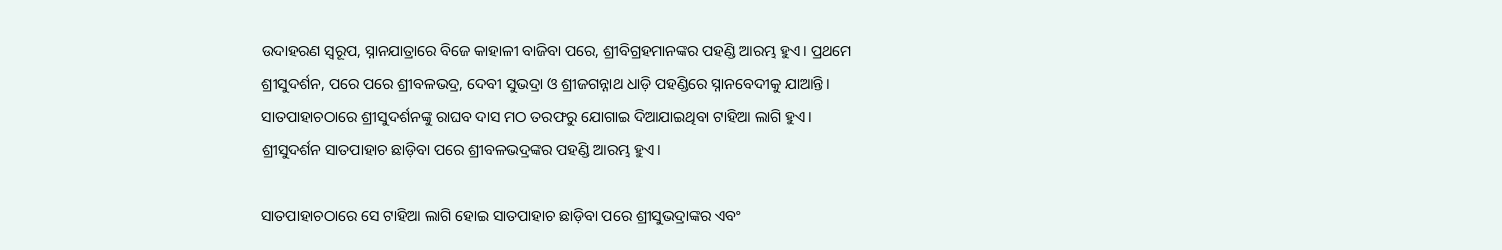ଉଦାହରଣ ସ୍ୱରୂପ, ସ୍ନାନଯାତ୍ରାରେ ବିଜେ କାହାଳୀ ବାଜିବା ପରେ, ଶ୍ରୀବିଗ୍ରହମାନଙ୍କର ପହଣ୍ଡି ଆରମ୍ଭ ହୁଏ। ପ୍ରଥମେ ଶ୍ରୀସୁଦର୍ଶନ, ପରେ ପରେ ଶ୍ରୀବଳଭଦ୍ର, ଦେବୀ ସୁଭଦ୍ରା ଓ ଶ୍ରୀଜଗନ୍ନାଥ ଧାଡ଼ି ପହଣ୍ଡିରେ ସ୍ନାନବେଦୀକୁ ଯାଆନ୍ତି। ସାତପାହାଚଠାରେ ଶ୍ରୀସୁଦର୍ଶନଙ୍କୁ ରାଘବ ଦାସ ମଠ ତରଫରୁ ଯୋଗାଇ ଦିଆଯାଇଥିବା ଟାହିଆ ଲାଗି ହୁଏ। ଶ୍ରୀସୁଦର୍ଶନ ସାତପାହାଚ ଛାଡ଼ିବା ପରେ ଶ୍ରୀବଳଭଦ୍ରଙ୍କର ପହଣ୍ଡି ଆରମ୍ଭ ହୁଏ।

ସାତପାହାଚଠାରେ ସେ ଟାହିଆ ଲାଗି ହୋଇ ସାତପାହାଚ ଛାଡ଼ିବା ପରେ ଶ୍ରୀସୁଭଦ୍ରାଙ୍କର ଏବଂ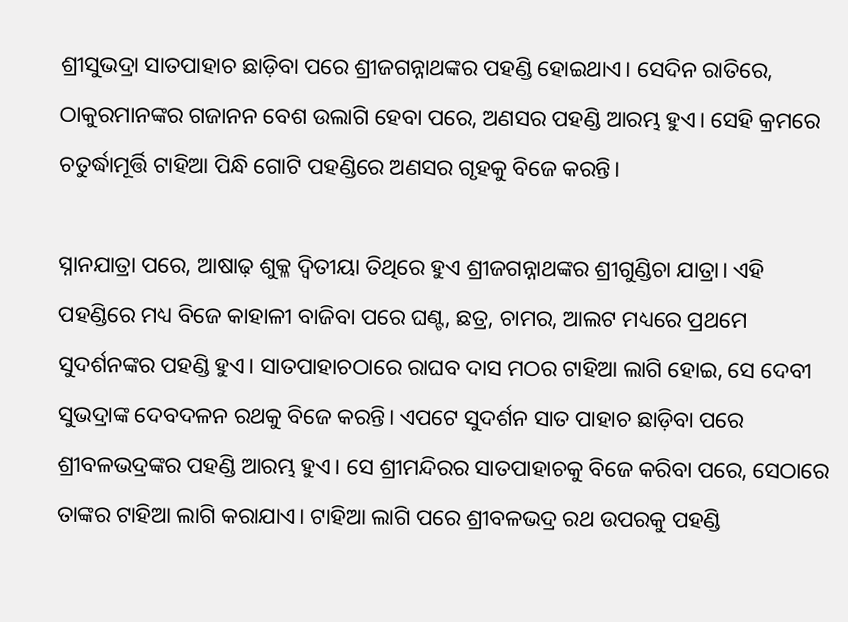ଶ୍ରୀସୁଭଦ୍ରା ସାତପାହାଚ ଛାଡ଼ିବା ପରେ ଶ୍ରୀଜଗନ୍ନାଥଙ୍କର ପହଣ୍ଡି ହୋଇଥାଏ। ସେଦିନ ରାତିରେ, ଠାକୁରମାନଙ୍କର ଗଜାନନ ବେଶ ଉଲାଗି ହେବା ପରେ, ଅଣସର ପହଣ୍ଡି ଆରମ୍ଭ ହୁଏ। ସେହି କ୍ରମରେ ଚତୁର୍ଦ୍ଧାମୂର୍ତ୍ତି ଟାହିଆ ପିନ୍ଧି ଗୋଟି ପହଣ୍ଡିରେ ଅଣସର ଗୃହକୁ ବିଜେ କରନ୍ତି।

ସ୍ନାନଯାତ୍ରା ପରେ, ଆଷାଢ଼ ଶୁକ୍ଳ ଦ୍ୱିତୀୟା ତିଥିରେ ହୁଏ ଶ୍ରୀଜଗନ୍ନାଥଙ୍କର ଶ୍ରୀଗୁଣ୍ଡିଚା ଯାତ୍ରା। ଏହି ପହଣ୍ଡିରେ ମଧ୍ୟ ବିଜେ କାହାଳୀ ବାଜିବା ପରେ ଘଣ୍ଟ, ଛତ୍ର, ଚାମର, ଆଲଟ ମଧ୍ୟରେ ପ୍ରଥମେ ସୁଦର୍ଶନଙ୍କର ପହଣ୍ଡି ହୁଏ। ସାତପାହାଚଠାରେ ରାଘବ ଦାସ ମଠର ଟାହିଆ ଲାଗି ହୋଇ, ସେ ଦେବୀ ସୁଭଦ୍ରାଙ୍କ ଦେବଦଳନ ରଥକୁ ବିଜେ କରନ୍ତି। ଏପଟେ ସୁଦର୍ଶନ ସାତ ପାହାଚ ଛାଡ଼ିବା ପରେ ଶ୍ରୀବଳଭଦ୍ରଙ୍କର ପହଣ୍ଡି ଆରମ୍ଭ ହୁଏ। ସେ ଶ୍ରୀମନ୍ଦିରର ସାତପାହାଚକୁ ବିଜେ କରିବା ପରେ, ସେଠାରେ ତାଙ୍କର ଟାହିଆ ଲାଗି କରାଯାଏ। ଟାହିଆ ଲାଗି ପରେ ଶ୍ରୀବଳଭଦ୍ର ରଥ ଉପରକୁ ପହଣ୍ଡି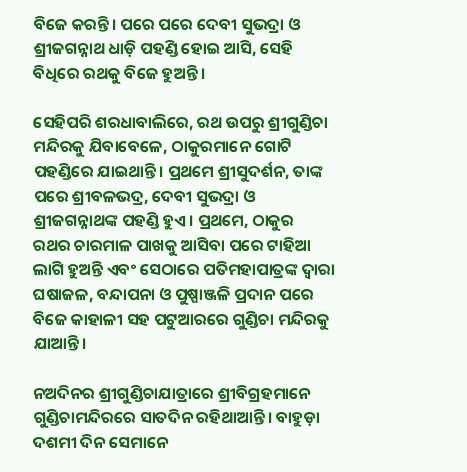ବିଜେ କରନ୍ତି। ପରେ ପରେ ଦେବୀ ସୁଭଦ୍ରା ଓ ଶ୍ରୀଜଗନ୍ନାଥ ଧାଡ଼ି ପହଣ୍ଡି ହୋଇ ଆସି, ସେହି ବିଧିରେ ରଥକୁ ବିଜେ ହୁଅନ୍ତି।

ସେହିପରି ଶରଧାବାଲିରେ, ରଥ ଉପରୁ ଶ୍ରୀଗୁଣ୍ଡିଚା ମନ୍ଦିରକୁ ଯିବାବେଳେ, ଠାକୁରମାନେ ଗୋଟି ପହଣ୍ଡିରେ ଯାଇଥାନ୍ତି। ପ୍ରଥମେ ଶ୍ରୀସୁଦର୍ଶନ, ତାଙ୍କ ପରେ ଶ୍ରୀବଳଭଦ୍ର, ଦେବୀ ସୁଭଦ୍ରା ଓ ଶ୍ରୀଜଗନ୍ନାଥଙ୍କ ପହଣ୍ଡି ହୁଏ। ପ୍ରଥମେ, ଠାକୁର ରଥର ଚାରମାଳ ପାଖକୁ ଆସିବା ପରେ ଟାହିଆ ଲାଗି ହୁଅନ୍ତି ଏବଂ ସେଠାରେ ପତିମହାପାତ୍ରଙ୍କ ଦ୍ୱାରା ଘଷାଜଳ, ବନ୍ଦାପନା ଓ ପୁଷ୍ପାଞ୍ଜଳି ପ୍ରଦାନ ପରେ ବିଜେ କାହାଳୀ ସହ ପଟୁଆରରେ ଗୁଣ୍ଡିଚା ମନ୍ଦିରକୁ ଯାଆନ୍ତି।

ନଅଦିନର ଶ୍ରୀଗୁଣ୍ଡିଚାଯାତ୍ରାରେ ଶ୍ରୀବିଗ୍ରହମାନେ ଗୁଣ୍ଡିଚାମନ୍ଦିରରେ ସାତଦିନ ରହିଥାଆନ୍ତି। ବାହୁଡ଼ା ଦଶମୀ ଦିନ ସେମାନେ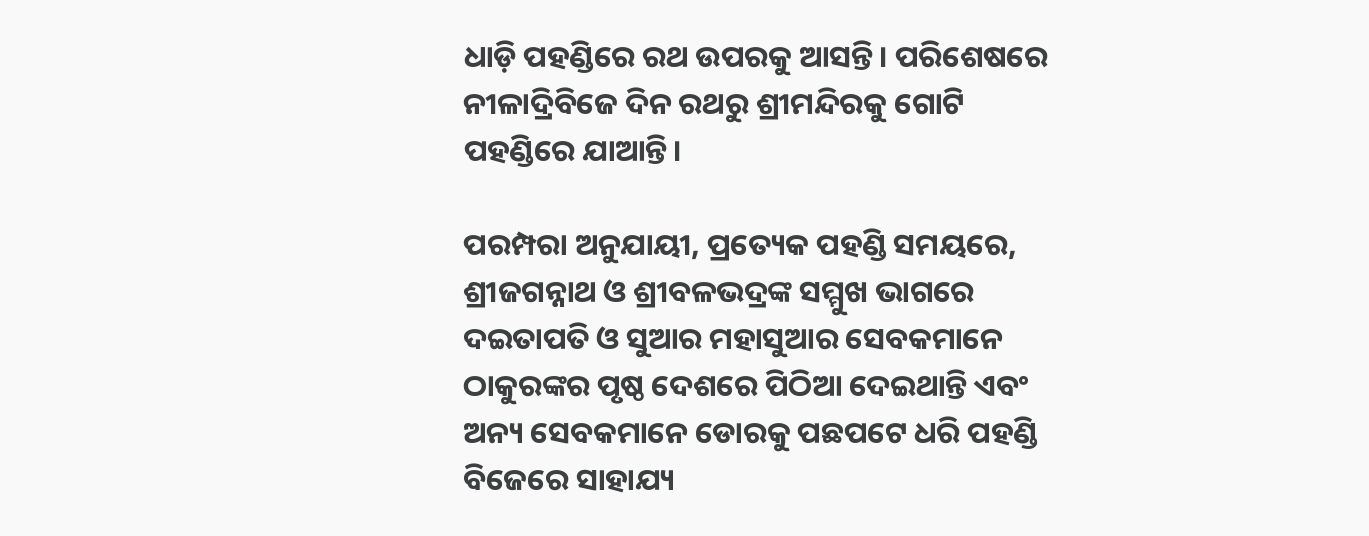ଧାଡ଼ି ପହଣ୍ଡିରେ ରଥ ଉପରକୁ ଆସନ୍ତି। ପରିଶେଷରେ ନୀଳାଦ୍ରିବିଜେ ଦିନ ରଥରୁ ଶ୍ରୀମନ୍ଦିରକୁ ଗୋଟି ପହଣ୍ଡିରେ ଯାଆନ୍ତି।

ପରମ୍ପରା ଅନୁଯାୟୀ, ପ୍ରତ୍ୟେକ ପହଣ୍ଡି ସମୟରେ, ଶ୍ରୀଜଗନ୍ନାଥ ଓ ଶ୍ରୀବଳଭଦ୍ରଙ୍କ ସମ୍ମୁଖ ଭାଗରେ ଦଇତାପତି ଓ ସୁଆର ମହାସୁଆର ସେବକମାନେ ଠାକୁରଙ୍କର ପୃଷ୍ଠ ଦେଶରେ ପିଠିଆ ଦେଇଥାନ୍ତି ଏବଂ ଅନ୍ୟ ସେବକମାନେ ଡୋରକୁ ପଛପଟେ ଧରି ପହଣ୍ଡି ବିଜେରେ ସାହାଯ୍ୟ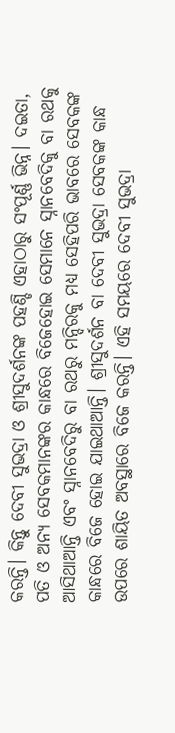କରନ୍ତି। କିନ୍ତୁ ଦେବୀ ସୁଭଦ୍ରା ଓ ଶ୍ରୀସୁଦର୍ଶନଙ୍କ ପହଣ୍ଡି ଏହାଠାରୁ ସଂପୂର୍ଣ୍ଣ ଭିନ୍ନ। ଦଇତା, ପତି ଓ ଅନ୍ୟ ସେବକମାନଙ୍କର କାନ୍ଧରେ ବିଜେହୋଇ ସେମାନେ ସ୍ନାନବେଦିକୁ ବା ରଥକୁ ଆସିଥାଆନ୍ତି ଏବଂ ସ୍ନାନବେଦିରୁ ବା ରଥରୁ ମନ୍ଦିରକୁ ମଧ୍ୟ ସେହିପରି ଭାବରେ ସେବକଙ୍କ କାନ୍ଧରେ ବିଜେ ହୋଇ ଯାଇଥାଆନ୍ତି। ଶ୍ରୀସୁଦର୍ଶନ ବା ଦେବୀ ସୁଭଦ୍ରା ସେବକଙ୍କ କାନ୍ଧ ଉପରେ ଶାୟିତ ଅବସ୍ଥାରେ ବିଜେ କରନ୍ତି। ଏହି ସମୟରେ ଦେବୀ ସୁଭଦ୍ରା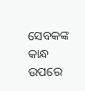ସେବକଙ୍କ କାନ୍ଧ ଉପରେ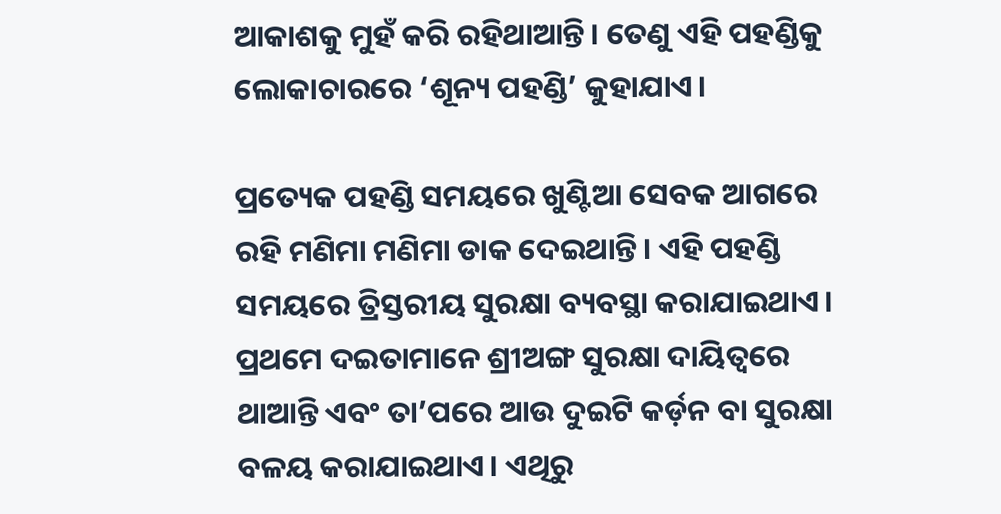ଆକାଶକୁ ମୁହଁ କରି ରହିଥାଆନ୍ତି। ତେଣୁ ଏହି ପହଣ୍ଡିକୁ ଲୋକାଚାରରେ ‘ଶୂନ୍ୟ ପହଣ୍ଡି’ କୁହାଯାଏ।

ପ୍ରତ୍ୟେକ ପହଣ୍ଡି ସମୟରେ ଖୁଣ୍ଟିଆ ସେବକ ଆଗରେ ରହି ମଣିମା ମଣିମା ଡାକ ଦେଇଥାନ୍ତି। ଏହି ପହଣ୍ଡି ସମୟରେ ତ୍ରିସ୍ତରୀୟ ସୁରକ୍ଷା ବ୍ୟବସ୍ଥା କରାଯାଇଥାଏ। ପ୍ରଥମେ ଦଇତାମାନେ ଶ୍ରୀଅଙ୍ଗ ସୁରକ୍ଷା ଦାୟିତ୍ୱରେ ଥାଆନ୍ତି ଏବଂ ତା’ପରେ ଆଉ ଦୁଇଟି କର୍ଡ଼ନ ବା ସୁରକ୍ଷା ବଳୟ କରାଯାଇଥାଏ। ଏଥିରୁ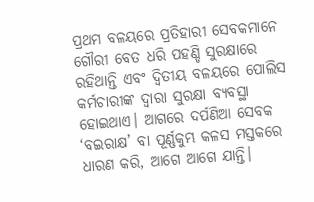ପ୍ରଥମ ବଳୟରେ ପ୍ରତିହାରୀ ସେବକମାନେ ଗୌରୀ ବେତ ଧରି ପହଣ୍ଡି ସୁରକ୍ଷାରେ ରହିଥାନ୍ତି ଏବଂ ଦ୍ୱିତୀୟ ବଳୟରେ ପୋଲିସ କର୍ମଚାରୀଙ୍କ ଦ୍ୱାରା ସୁରକ୍ଷା ବ୍ୟବସ୍ଥା ହୋଇଥାଏ। ଆଗରେ ଦର୍ପଣିଆ ସେବକ ‘ବଇରାକ୍ଷ’ ବା ପୂର୍ଣ୍ଣକୁମ୍ଭ କଳସ ମସ୍ତକରେ ଧାରଣ କରି, ଆଗେ ଆଗେ ଯାନ୍ତି।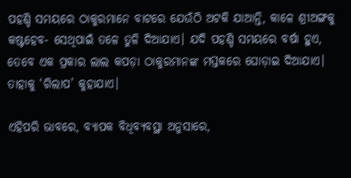ପହଣ୍ଡି ସମୟରେ ଠାକୁରମାନେ ବାଟରେ ଯେଉଁଠି ଅଟକି ଯାଆନ୍ତି, କାଳେ ଶ୍ରୀଅଙ୍ଗକୁ କଷ୍ଟହେବ- ସେଥିପାଇଁ ତଳେ ତୁଳି ଦିଆଯାଏ। ଯଦି ପହଣ୍ଡି ସମୟରେ ବର୍ଷା ହୁଏ, ତେବେ ଏକ ପ୍ରକାର ଲାଲ କପଡ଼ା ଠାକୁରମାନଙ୍କ ମସ୍ତକରେ ଘୋଡ଼ାଇ ଦିଆଯାଏ। ତାହାକୁ ‘ଗିଲାପ’ କୁହାଯାଏ।

ଏହିପରି ଭାବରେ, ବ୍ୟାପକ ବିଧିବ୍ୟବସ୍ଥା ଅନୁସାରେ,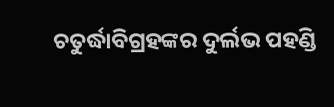ଚତୁର୍ଦ୍ଧାବିଗ୍ରହଙ୍କର ଦୁର୍ଲଭ ପହଣ୍ଡି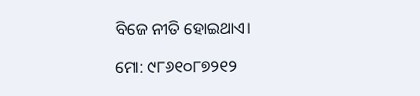ବିଜେ ନୀତି ହୋଇଥାଏ।

ମୋ: ୯୮୬୧୦୮୭୨୧୨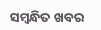ସମ୍ବନ୍ଧିତ ଖବର